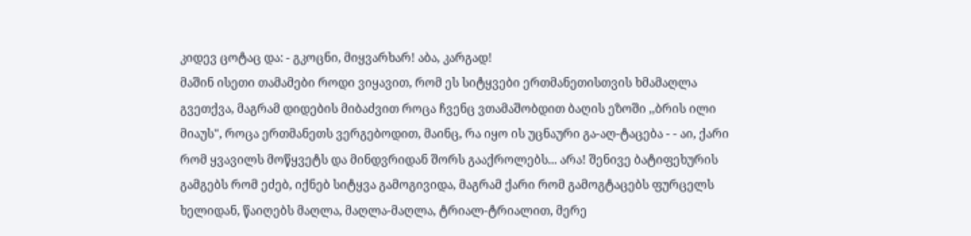კიდევ ცოტაც და: - გკოცნი, მიყვარხარ! აბა, კარგად!
მაშინ ისეთი თამამები როდი ვიყავით, რომ ეს სიტყვები ერთმანეთისთვის ხმამაღლა გვეთქვა, მაგრამ დიდების მიბაძვით როცა ჩვენც ვთამაშობდით ბაღის ეზოში ,,ბრის ილი მიაუს", როცა ერთმანეთს ვერგებოდით, მაინც, რა იყო ის უცნაური გა-აღ-ტაცება - - აი, ქარი რომ ყვავილს მოწყვეტს და მინდვრიდან შორს გააქროლებს... არა! შენივე ბატიფეხურის გამგებს რომ ეძებ, იქნებ სიტყვა გამოგივიდა, მაგრამ ქარი რომ გამოგტაცებს ფურცელს ხელიდან, წაიღებს მაღლა, მაღლა-მაღლა, ტრიალ-ტრიალით, მერე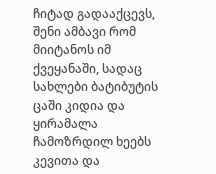ჩიტად გადააქცევს, შენი ამბავი რომ მიიტანოს იმ ქვეყანაში, სადაც სახლები ბატიბუტის ცაში კიდია და ყირამალა ჩამოზრდილ ხეებს კევითა და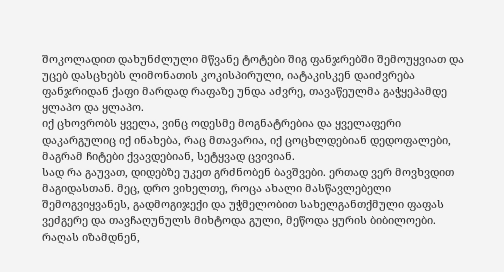შოკოლადით დახუნძლული მწვანე ტოტები შიგ ფანჯრებში შემოუყვიათ და უცებ დასცხებს ლიმონათის კოკისპირული, იატაკისკენ დაიძვრება ფანჯრიდან ქაფი მარდად რაფაზე უნდა აძვრე, თავაწეულმა გაჭყეპამდე ყლაპო და ყლაპო.
იქ ცხოვრობს ყველა, ვინც ოდესმე მოგნატრებია და ყველაფერი დაკარგულიც იქ ინახება, რაც მთავარია, იქ ცოცხლდებიან დედოფალები, მაგრამ ჩიტები ქვავდებიან, სეტყვად ცვივიან.
სად რა გაუვათ, დიდებზე უკეთ გრძნობენ ბავშვები. ერთად ვერ მოვხვდით მაგიდასთან. მეც, დრო ვიხელთე, როცა ახალი მასწავლებელი შემოგვიყვანეს, გადმოგიჯექი და უჭმელობით სახელგანთქმული ფაფას ვეძგერე და თავჩაღუნულს მიხტოდა გული, მეწოდა ყურის ბიბილოები. რაღას იზამდნენ,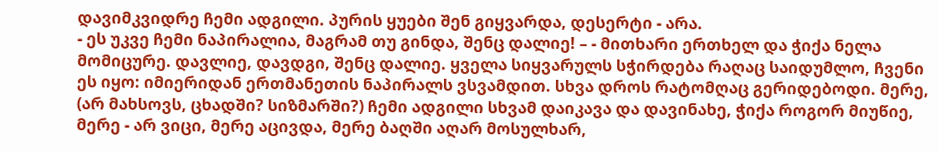დავიმკვიდრე ჩემი ადგილი. პურის ყუები შენ გიყვარდა, დესერტი - არა.
- ეს უკვე ჩემი ნაპირალია, მაგრამ თუ გინდა, შენც დალიე! – - მითხარი ერთხელ და ჭიქა ნელა მომიცურე. დავლიე, დავდგი, შენც დალიე. ყველა სიყვარულს სჭირდება რაღაც საიდუმლო, ჩვენი ეს იყო: იმიერიდან ერთმანეთის ნაპირალს ვსვამდით. სხვა დროს რატომღაც გერიდებოდი. მერე, (არ მახსოვს, ცხადში? სიზმარში?) ჩემი ადგილი სხვამ დაიკავა და დავინახე, ჭიქა როგორ მიუწიე, მერე - არ ვიცი, მერე აცივდა, მერე ბაღში აღარ მოსულხარ,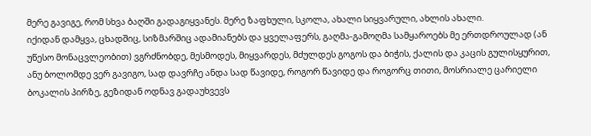მერე გავიგე, რომ სხვა ბაღში გადაგიყვანეს. მერე ზაფხული, სკოლა, ახალი სიყვარული, ახლის ახალი.
იქიდან დამყვა, ცხადშიც, სიზმარშიც ადამიანებს და ყველაფერს, გაღმა-გამოღმა სამყაროებს მე ერთდროულად (ან უწესო მონაცვლეობით) ვგრძნობდე, მესმოდეს, მიყვარდეს, მძულდეს გოგოს და ბიჭის, ქალის და კაცის გულისყურით, ანუ ბოლომდე ვერ გავიგო, სად დავრჩე ანდა სად წავიდე, როგორ წავიდე და როგორც თითი, მოსრიალე ცარიელი ბოკალის პირზე, გეზიდან ოდნავ გადაუხვევს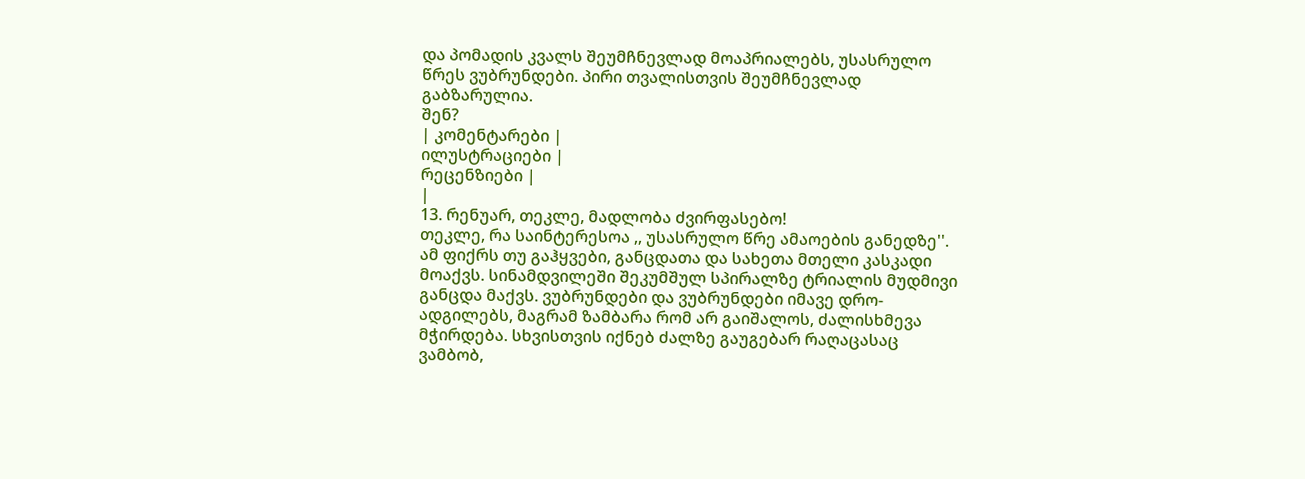და პომადის კვალს შეუმჩნევლად მოაპრიალებს, უსასრულო წრეს ვუბრუნდები. პირი თვალისთვის შეუმჩნევლად გაბზარულია.
შენ?
| კომენტარები |
ილუსტრაციები |
რეცენზიები |
|
13. რენუარ, თეკლე, მადლობა ძვირფასებო!
თეკლე, რა საინტერესოა ,, უსასრულო წრე ამაოების განედზე''. ამ ფიქრს თუ გაჰყვები, განცდათა და სახეთა მთელი კასკადი მოაქვს. სინამდვილეში შეკუმშულ სპირალზე ტრიალის მუდმივი განცდა მაქვს. ვუბრუნდები და ვუბრუნდები იმავე დრო-ადგილებს, მაგრამ ზამბარა რომ არ გაიშალოს, ძალისხმევა მჭირდება. სხვისთვის იქნებ ძალზე გაუგებარ რაღაცასაც ვამბობ,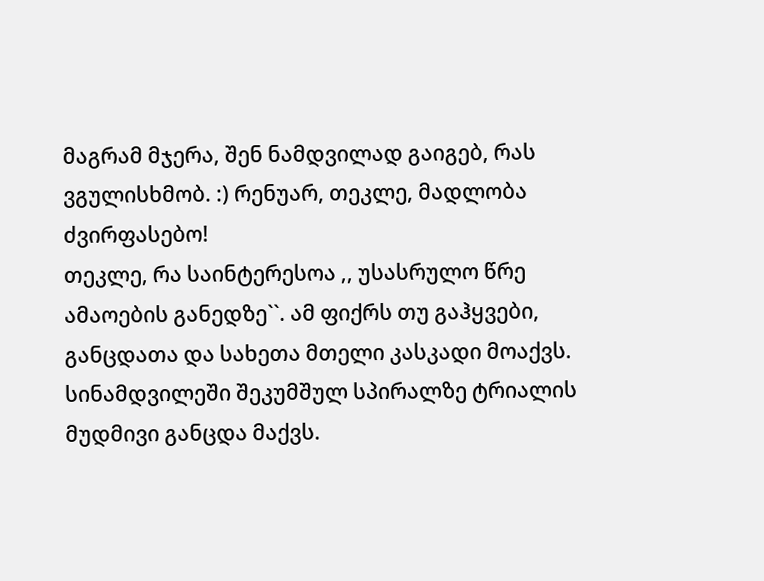მაგრამ მჯერა, შენ ნამდვილად გაიგებ, რას ვგულისხმობ. :) რენუარ, თეკლე, მადლობა ძვირფასებო!
თეკლე, რა საინტერესოა ,, უსასრულო წრე ამაოების განედზე``. ამ ფიქრს თუ გაჰყვები, განცდათა და სახეთა მთელი კასკადი მოაქვს. სინამდვილეში შეკუმშულ სპირალზე ტრიალის მუდმივი განცდა მაქვს.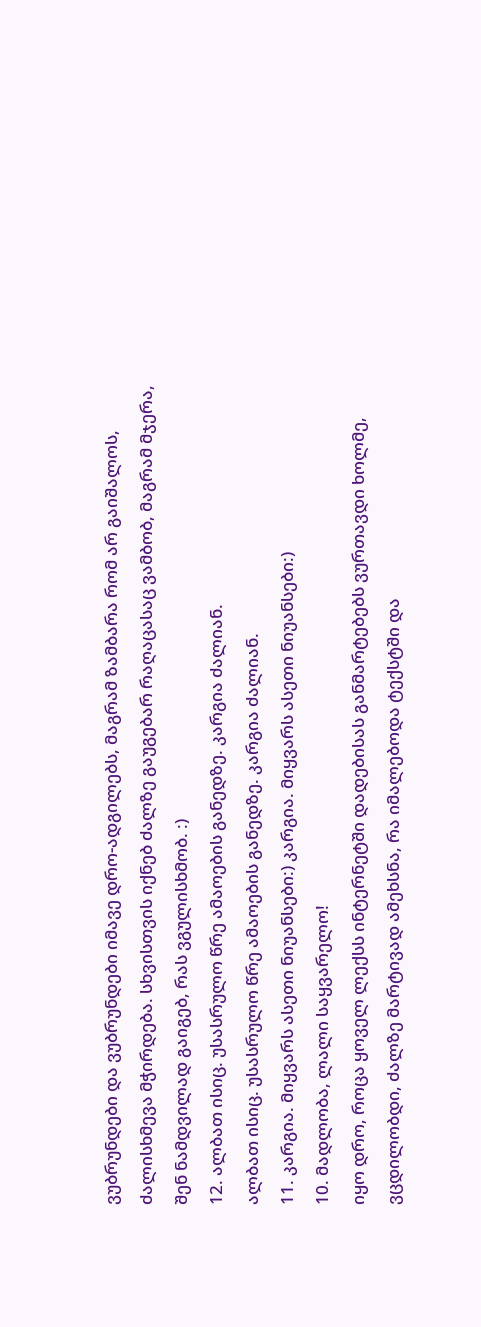ვუბრუნდები და ვუბრუნდები იმავე დრო-ადგილებს, მაგრამ ზამბარა რომ არ გაიშალოს, ძალისხმევა მჭირდება. სხვისთვის იქნებ ძალზე გაუგებარ რაღაცასაც ვამბობ, მაგრამ მჯერა, შენ ნამდვილად გაიგებ, რას ვგულისხმობ. :)
12. ალბათ ისიც. უსასრულო წრე ამაოების განედზე. კარგია ძალიან.
ალბათ ისიც. უსასრულო წრე ამაოების განედზე. კარგია ძალიან.
11. კარგია. მიყვარს ასეთი ნიუანსები:) კარგია. მიყვარს ასეთი ნიუანსები:)
10. მადლობა, ლალი საყვარელო!
იყო დრო, როცა ყოველ ლექსს ინტერნეტში დადებისას განმარტებებს ვურთავდი ხოლმე, ვცდილობდი, ძალზე მარტივად ამეხსნა, რა იმალებოდა ტექსტში და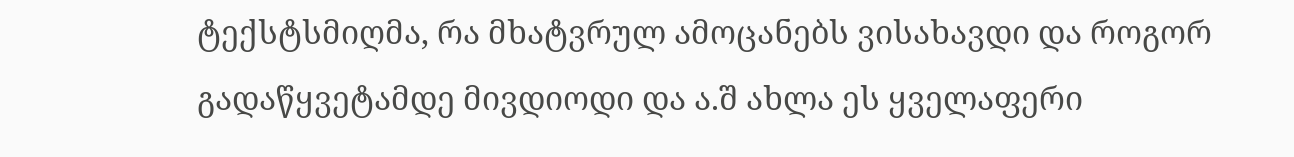ტექსტსმიღმა, რა მხატვრულ ამოცანებს ვისახავდი და როგორ გადაწყვეტამდე მივდიოდი და ა.შ ახლა ეს ყველაფერი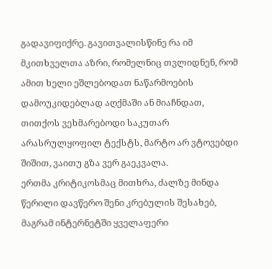გადავიფიქრე. გავითვალისწინე რა იმ მკითხველთა აზრი, რომელნიც თვლიდნენ, რომ ამით ხელი ეშლებოდათ ნაწარმოების დამოუკიდებლად აღქმაში ან მიაჩნდათ, თითქოს ვეხმარებოდი საკუთარ არასრულყოფილ ტექსტს, მარტო არ ვტოვებდი შიშით, ვაითუ გზა ვერ გაეკვალა.
ერთმა კრიტიკოსმაც მითხრა, ძალზე მინდა წერილი დავწერო შენი კრებულის შესახებ, მაგრამ ინტერნეტში ყველაფერი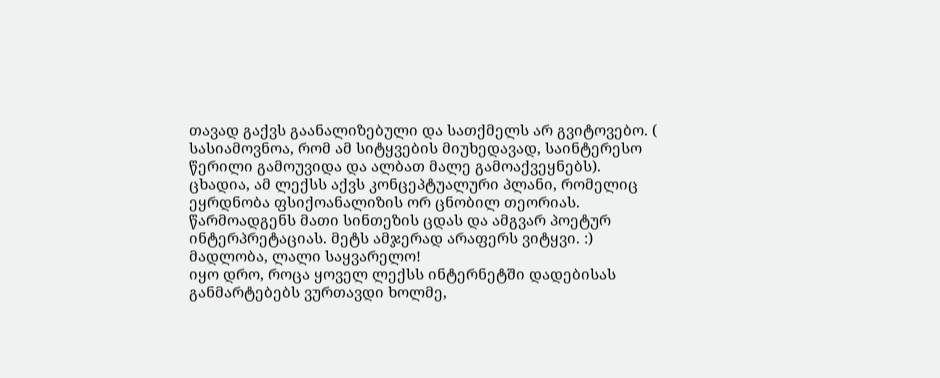თავად გაქვს გაანალიზებული და სათქმელს არ გვიტოვებო. ( სასიამოვნოა, რომ ამ სიტყვების მიუხედავად, საინტერესო წერილი გამოუვიდა და ალბათ მალე გამოაქვეყნებს).
ცხადია, ამ ლექსს აქვს კონცეპტუალური პლანი, რომელიც ეყრდნობა ფსიქოანალიზის ორ ცნობილ თეორიას. წარმოადგენს მათი სინთეზის ცდას და ამგვარ პოეტურ ინტერპრეტაციას. მეტს ამჯერად არაფერს ვიტყვი. :)
მადლობა, ლალი საყვარელო!
იყო დრო, როცა ყოველ ლექსს ინტერნეტში დადებისას განმარტებებს ვურთავდი ხოლმე,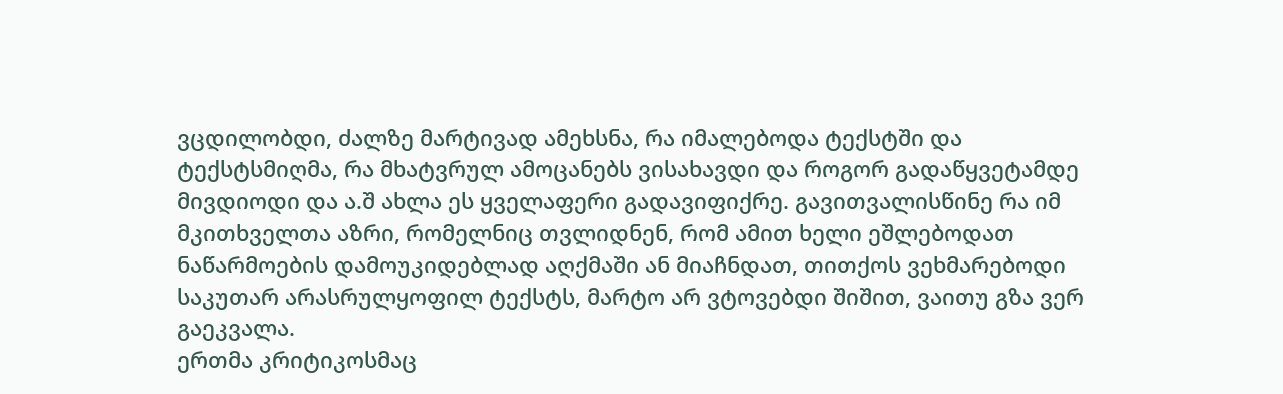ვცდილობდი, ძალზე მარტივად ამეხსნა, რა იმალებოდა ტექსტში და ტექსტსმიღმა, რა მხატვრულ ამოცანებს ვისახავდი და როგორ გადაწყვეტამდე მივდიოდი და ა.შ ახლა ეს ყველაფერი გადავიფიქრე. გავითვალისწინე რა იმ მკითხველთა აზრი, რომელნიც თვლიდნენ, რომ ამით ხელი ეშლებოდათ ნაწარმოების დამოუკიდებლად აღქმაში ან მიაჩნდათ, თითქოს ვეხმარებოდი საკუთარ არასრულყოფილ ტექსტს, მარტო არ ვტოვებდი შიშით, ვაითუ გზა ვერ გაეკვალა.
ერთმა კრიტიკოსმაც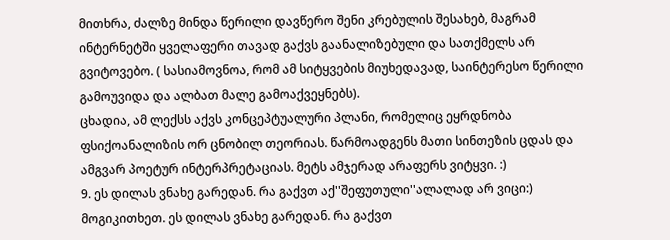მითხრა, ძალზე მინდა წერილი დავწერო შენი კრებულის შესახებ, მაგრამ ინტერნეტში ყველაფერი თავად გაქვს გაანალიზებული და სათქმელს არ გვიტოვებო. ( სასიამოვნოა, რომ ამ სიტყვების მიუხედავად, საინტერესო წერილი გამოუვიდა და ალბათ მალე გამოაქვეყნებს).
ცხადია, ამ ლექსს აქვს კონცეპტუალური პლანი, რომელიც ეყრდნობა ფსიქოანალიზის ორ ცნობილ თეორიას. წარმოადგენს მათი სინთეზის ცდას და ამგვარ პოეტურ ინტერპრეტაციას. მეტს ამჯერად არაფერს ვიტყვი. :)
9. ეს დილას ვნახე გარედან. რა გაქვთ აქ''შეფუთული''ალალად არ ვიცი:) მოგიკითხეთ. ეს დილას ვნახე გარედან. რა გაქვთ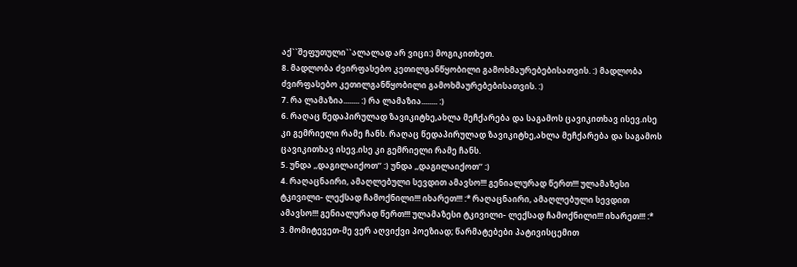აქ``შეფუთული``ალალად არ ვიცი:) მოგიკითხეთ.
8. მადლობა ძვირფასებო კეთილგანწყობილი გამოხმაურებებისათვის. :) მადლობა ძვირფასებო კეთილგანწყობილი გამოხმაურებებისათვის. :)
7. რა ლამაზია........ :) რა ლამაზია........ :)
6. რაღაც წედაპირულად ზავიკიტხე,ახლა მეჩქარება და საგამოს ცავიკითხავ ისევ.ისე კი გემრიელი რამე ჩანს. რაღაც წედაპირულად ზავიკიტხე,ახლა მეჩქარება და საგამოს ცავიკითხავ ისევ.ისე კი გემრიელი რამე ჩანს.
5. უნდა ,,დაგილაიქოთ’’ :) უნდა ,,დაგილაიქოთ’’ :)
4. რაღაცნაირი, ამაღლებული სევდით ამავსო!!! გენიალურად წერთ!!! ულამაზესი ტკივილი- ლექსად ჩამოქნილი!!! იხარეთ!!! :* რაღაცნაირი, ამაღლებული სევდით ამავსო!!! გენიალურად წერთ!!! ულამაზესი ტკივილი- ლექსად ჩამოქნილი!!! იხარეთ!!! :*
3. მომიტევეთ-მე ვერ აღვიქვი პოეზიად; წარმატებები პატივისცემით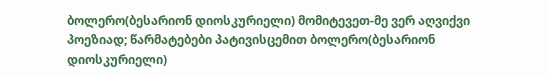ბოლერო(ბესარიონ დიოსკურიელი) მომიტევეთ-მე ვერ აღვიქვი პოეზიად; წარმატებები პატივისცემით ბოლერო(ბესარიონ დიოსკურიელი)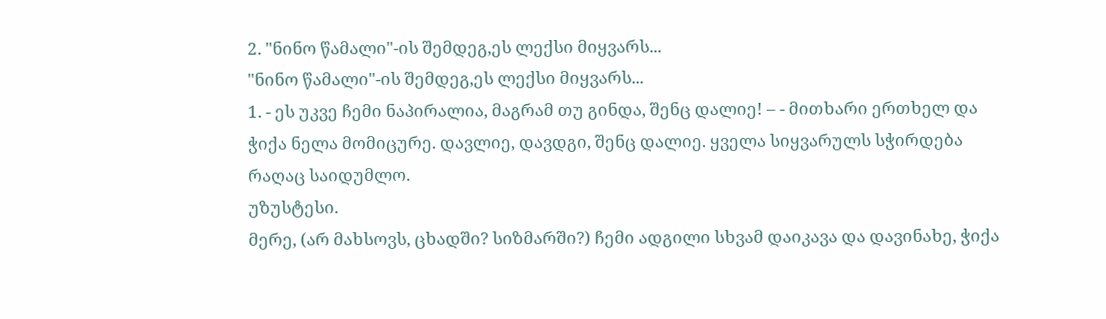2. "ნინო წამალი"-ის შემდეგ,ეს ლექსი მიყვარს...
"ნინო წამალი"-ის შემდეგ,ეს ლექსი მიყვარს...
1. - ეს უკვე ჩემი ნაპირალია, მაგრამ თუ გინდა, შენც დალიე! – - მითხარი ერთხელ და ჭიქა ნელა მომიცურე. დავლიე, დავდგი, შენც დალიე. ყველა სიყვარულს სჭირდება რაღაც საიდუმლო.
უზუსტესი.
მერე, (არ მახსოვს, ცხადში? სიზმარში?) ჩემი ადგილი სხვამ დაიკავა და დავინახე, ჭიქა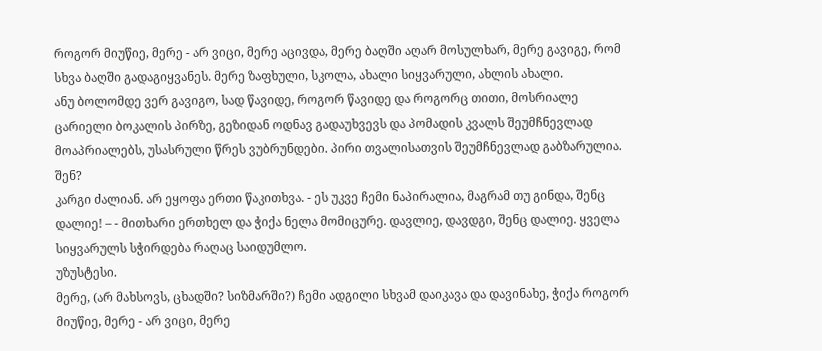როგორ მიუწიე, მერე - არ ვიცი, მერე აცივდა, მერე ბაღში აღარ მოსულხარ, მერე გავიგე, რომ სხვა ბაღში გადაგიყვანეს. მერე ზაფხული, სკოლა, ახალი სიყვარული, ახლის ახალი.
ანუ ბოლომდე ვერ გავიგო, სად წავიდე, როგორ წავიდე და როგორც თითი, მოსრიალე ცარიელი ბოკალის პირზე, გეზიდან ოდნავ გადაუხვევს და პომადის კვალს შეუმჩნევლად მოაპრიალებს, უსასრული წრეს ვუბრუნდები. პირი თვალისათვის შეუმჩნევლად გაბზარულია.
შენ?
კარგი ძალიან. არ ეყოფა ერთი წაკითხვა. - ეს უკვე ჩემი ნაპირალია, მაგრამ თუ გინდა, შენც დალიე! – - მითხარი ერთხელ და ჭიქა ნელა მომიცურე. დავლიე, დავდგი, შენც დალიე. ყველა სიყვარულს სჭირდება რაღაც საიდუმლო.
უზუსტესი.
მერე, (არ მახსოვს, ცხადში? სიზმარში?) ჩემი ადგილი სხვამ დაიკავა და დავინახე, ჭიქა როგორ მიუწიე, მერე - არ ვიცი, მერე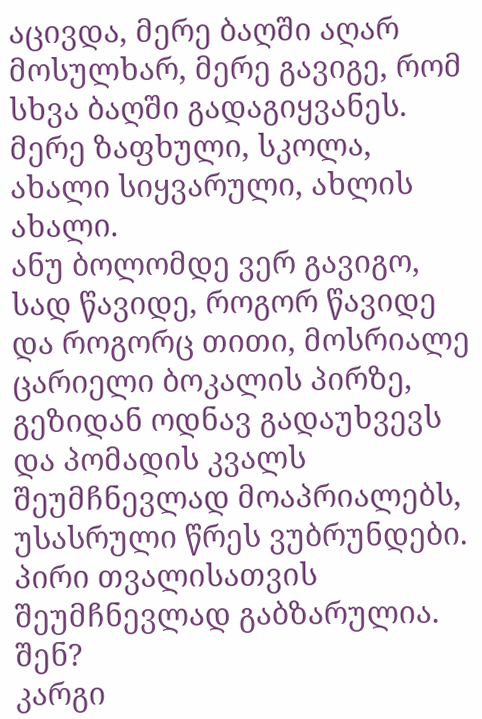აცივდა, მერე ბაღში აღარ მოსულხარ, მერე გავიგე, რომ სხვა ბაღში გადაგიყვანეს. მერე ზაფხული, სკოლა, ახალი სიყვარული, ახლის ახალი.
ანუ ბოლომდე ვერ გავიგო, სად წავიდე, როგორ წავიდე და როგორც თითი, მოსრიალე ცარიელი ბოკალის პირზე, გეზიდან ოდნავ გადაუხვევს და პომადის კვალს შეუმჩნევლად მოაპრიალებს, უსასრული წრეს ვუბრუნდები. პირი თვალისათვის შეუმჩნევლად გაბზარულია.
შენ?
კარგი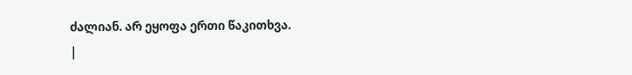ძალიან. არ ეყოფა ერთი წაკითხვა.
|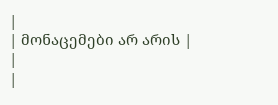|
| მონაცემები არ არის |
|
|